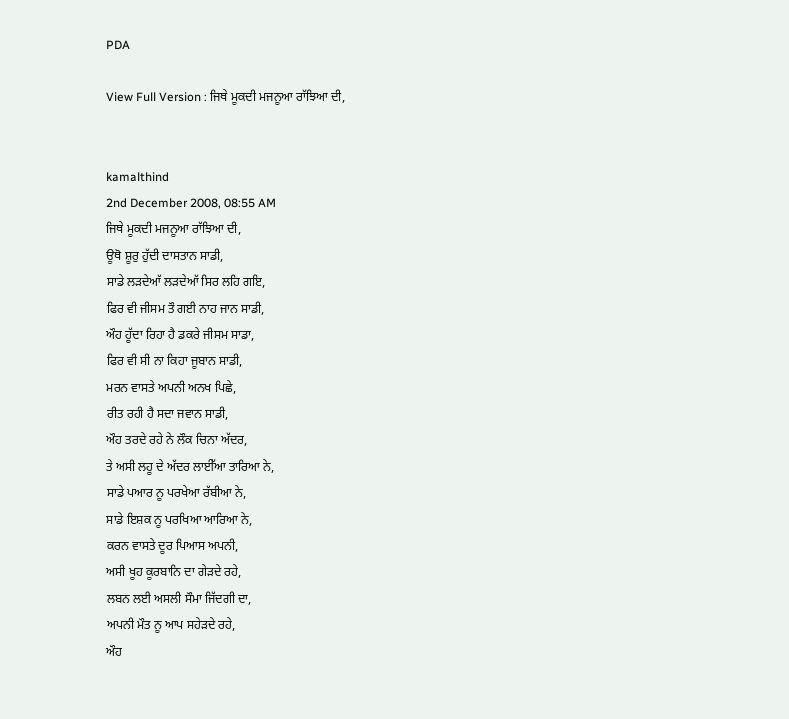PDA

View Full Version : ਜਿਥੇ ਮੂਕਦੀ ਮਜਨੂਆ ਰਾੱਝਿਆ ਦੀ,


kamalthind
2nd December 2008, 08:55 AM
ਜਿਥੇ ਮੂਕਦੀ ਮਜਨੂਆ ਰਾੱਝਿਆ ਦੀ,
ਊਥੋ ਸ਼ੂਰੁ ਹੁੱਦੀ ਦਾਸਤਾਨ ਸਾਡੀ,
ਸਾਡੇ ਲੜਦੇਆੱ ਲੜਦੇਆੱ ਸਿਰ ਲਹਿ ਗਇ,
ਫਿਰ ਵੀ ਜੀਸਮ ਤੌ ਗਈ ਨਾਹ ਜਾਨ ਸਾਡੀ,
ਔਹ ਹੂੱਦਾ ਰਿਹਾ ਹੈ ਡਕਰੇ ਜੀਸਮ ਸਾਡਾ,
ਫਿਰ ਵੀ ਸੀ ਨਾ ਕਿਹਾ ਜੂਬਾਨ ਸਾਡੀ,
ਮਰਨ ਵਾਸਤੇ ਅਪਨੀ ਅਨਖ ਪਿਛੇ,
ਰੀਤ ਰਹੀ ਹੈ ਸਦਾ ਜਵਾਨ ਸਾਡੀ,
ਔਹ ਤਰਦੇ ਰਹੇ ਨੇ ਲੌਕ ਚਿਨਾ ਅੱਦਰ,
ਤੇ ਅਸੀ ਲਹੂ ਦੇ ਅੱਦਰ ਲਾਈੱਆ ਤਾਰਿਆ ਨੇ,
ਸਾਡੇ ਪਆਰ ਨੂ ਪਰਖੇਆ ਰੱਬੀਆ ਨੇ,
ਸਾਡੇ ਇਸ਼ਕ ਨੂ ਪਰਖਿਆ ਆਰਿਆ ਨੇ,
ਕਰਨ ਵਾਸਤੇ ਦੂਰ ਪਿਆਸ ਅਪਨੀ,
ਅਸੀ ਖੂਹ ਕੂਰਬਾਨਿ ਦਾ ਗੇੜਦੇ ਰਹੇ,
ਲਬਨ ਲਈ ਅਸਲੀ ਸੌਮਾ ਜਿੱਦਗੀ ਦਾ,
ਅਪਨੀ ਮੌਤ ਨੂ ਆਪ ਸਹੇੜਦੇ ਰਹੇ,
ਔਹ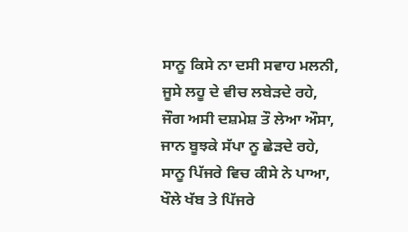ਸਾਨੂ ਕਿਸੇ ਨਾ ਦਸੀ ਸਵਾਹ ਮਲਨੀ,
ਜੂਸੇ ਲਹੂ ਦੇ ਵੀਚ ਲਬੇੜਦੇ ਰਹੇ,
ਜੌਗ ਅਸੀ ਦਸ਼ਮੇਸ਼ ਤੌ ਲੇਆ ਔਸਾ,
ਜਾਨ ਬੂਝਕੇ ਸੱਪਾ ਨੂ ਛੇੜਦੇ ਰਹੇ,
ਸਾਨੂ ਪਿੱਜਰੇ ਵਿਚ ਕੀਸੇ ਨੇ ਪਾਆ,
ਖੌਲੇ ਖੱਬ ਤੇ ਪਿੱਜਰੇ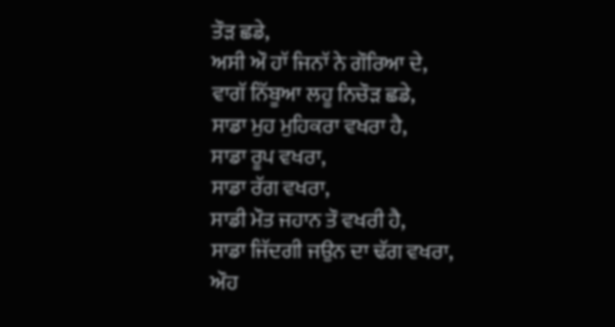ਤੌੜ ਛਡੇ,
ਅਸੀ ਔ ਹਾੱ ਜਿਨਾੱ ਨੇ ਗੌਰਿਆ ਦੇ,
ਵਾਗੱ ਨਿੱਬੂਆ ਲਹੂ ਨਿਚੌੜ ਛਡੇ,
ਸਾਡਾ ਮੁਹ ਮੁਹਿਕਰਾ ਵਖਰਾ ਹੈ,
ਸਾਡਾ ਰੂਪ ਵਖਰਾ,
ਸਾਡਾ ਰੱਗ ਵਖਰਾ,
ਸਾਡੀ ਮੌਤ ਜਹਾਨ ਤੌ ਵਖਰੀ ਹੈ,
ਸਾਡਾ ਜਿੱਦਗੀ ਜਉਨ ਦਾ ਢੱਗ ਵਖਰਾ,
ਔਹ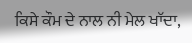ਕਿਸੇ ਕੌਮ ਦੇ ਨਾਲ ਨੀ ਮੇਲ ਖਾੱਦਾ,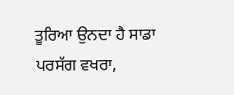ਤੂਰਿਆ ਉਨਦਾ ਹੈ ਸਾਡਾ ਪਰਸੱਗ ਵਖਰਾ,